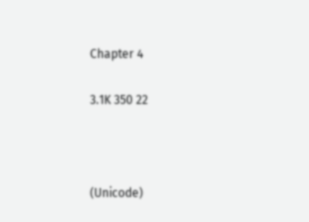Chapter 4

3.1K 350 22



(Unicode)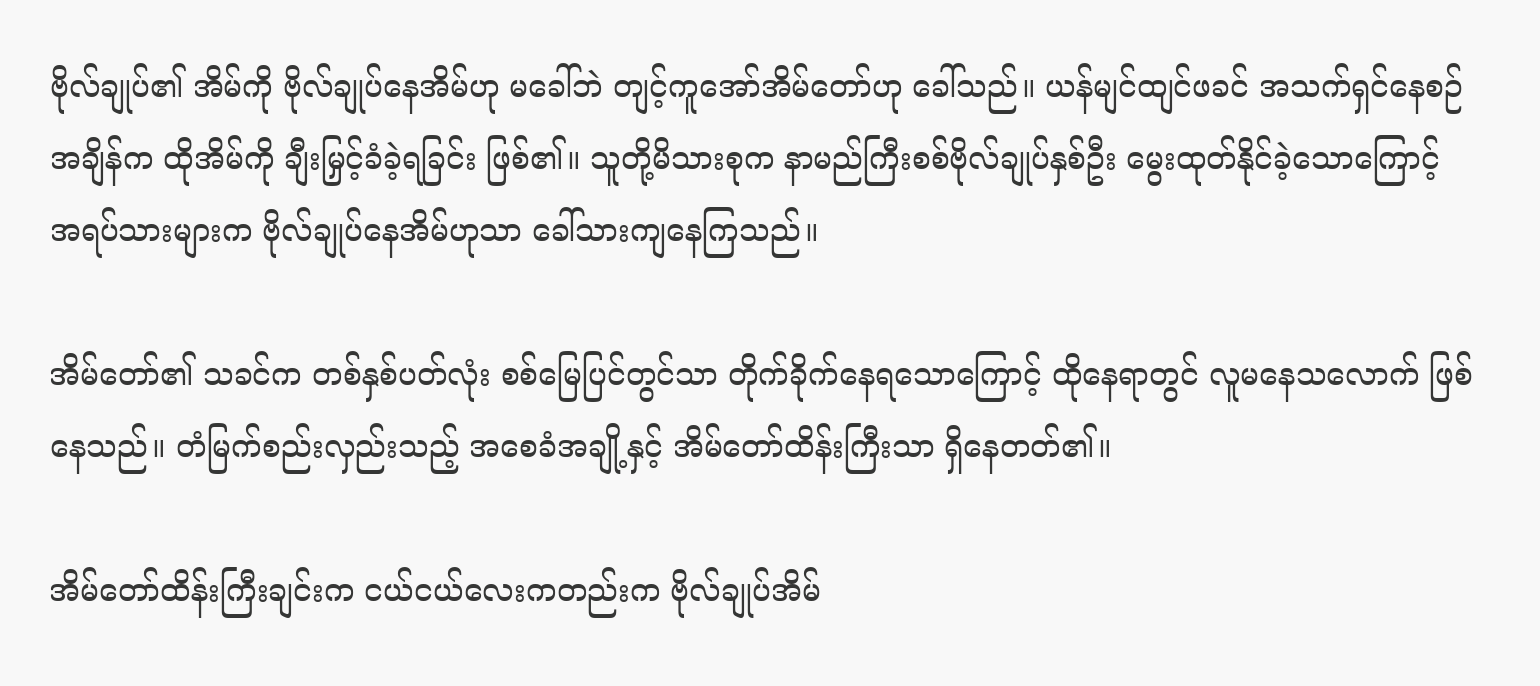ဗိုလ်ချုပ်၏ အိမ်ကို ဗိုလ်ချုပ်နေအိမ်ဟု မခေါ်ဘဲ တျင့်ကူအော်အိမ်တော်ဟု ခေါ်သည်။ ယန်မျင်ထျင်ဖခင် အသက်ရှင်နေစဉ်အချိန်က ထိုအိမ်ကို ချီးမြှင့်ခံခဲ့ရခြင်း ဖြစ်၏။ သူတို့မိသားစုက နာမည်ကြီးစစ်ဗိုလ်ချုပ်နှစ်ဦး မွေးထုတ်နိုင်ခဲ့သောကြောင့် အရပ်သားများက ဗိုလ်ချုပ်နေအိမ်ဟုသာ ခေါ်သားကျနေကြသည်။

အိမ်တော်၏ သခင်က တစ်နှစ်ပတ်လုံး စစ်မြေပြင်တွင်သာ တိုက်ခိုက်နေရသောကြောင့် ထိုနေရာတွင် လူမနေသလောက် ဖြစ်နေသည်။ တံမြက်စည်းလှည်းသည့် အစေခံအချို့နှင့် အိမ်တော်ထိန်းကြီးသာ ရှိနေတတ်၏။

အိမ်တော်ထိန်းကြီးချင်းက ငယ်ငယ်လေးကတည်းက ဗိုလ်ချုပ်အိမ်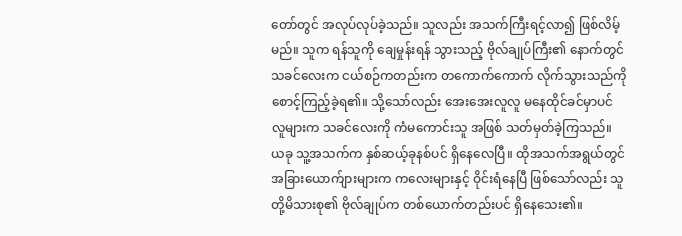တော်တွင် အလုပ်လုပ်ခဲ့သည်။ သူလည်း အသက်ကြီးရင့်လာ၍ ဖြစ်လိမ့်မည်။ သူက ရန်သူကို ချေမှုန်းရန် သွားသည့် ဗိုလ်ချုပ်ကြီး၏ နောက်တွင် သခင်လေးက ငယ်စဉ်ကတည်းက တကောက်ကောက် လိုက်သွားသည်ကို စောင့်ကြည့်ခဲ့ရ၏။ သို့သော်လည်း အေးအေးလူလူ မနေထိုင်ခင်မှာပင် လူများက သခင်လေးကို ကံမကောင်းသူ အဖြစ် သတ်မှတ်ခဲ့ကြသည်။ ယခု သူ့အသက်က နှစ်ဆယ့်ခုနစ်ပင် ရှိနေလေပြီ။ ထိုအသက်အရွယ်တွင် အခြားယောက်ျားများက ကလေးများနှင့် ဝိုင်းရံနေပြီ ဖြစ်သော်လည်း သူတို့မိသားစု၏ ဗိုလ်ချုပ်က တစ်ယောက်တည်းပင် ရှိနေသေး၏။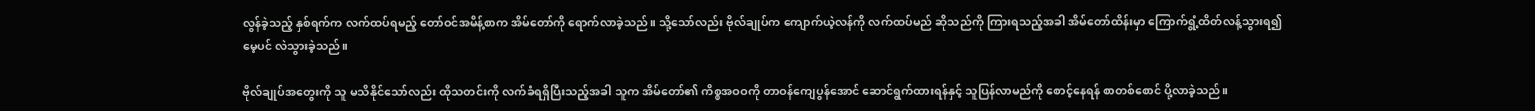လွန်ခဲ့သည့် နှစ်ရက်က လက်ထပ်ရမည့် တော်ဝင်အမိန့်စာက အိမ်တော်ကို ရောက်လာခဲ့သည်။ သို့သော်လည်း ဗိုလ်ချုပ်က ကျောက်ယဲ့လန်ကို လက်ထပ်မည် ဆိုသည်ကို ကြားရသည့်အခါ အိမ်တော်ထိန်းမှာ ကြောက်ရွံ့ထိတ်လန့်သွားရ၍ မေ့ပင် လဲသွားခဲ့သည်။

ဗိုလ်ချုပ်အတွေးကို သူ မသိနိုင်သော်လည်း ထိုသတင်းကို လက်ခံရရှိပြီးသည့်အခါ သူက အိမ်တော်၏ ကိစ္စအဝဝကို တာဝန်ကျေပွန်အောင် ဆောင်ရွက်ထားရန်နှင့် သူပြန်လာမည်ကို စောင့်နေရန် စာတစ်စောင် ပို့လာခဲ့သည်။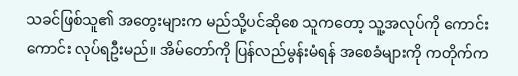သခင်ဖြစ်သူ၏ အတွေးများက မည်သို့ပင်ဆိုစေ သူကတော့ သူ့အလုပ်ကို ကောင်းကောင်း လုပ်ရဦးမည်။ အိမ်တော်ကို ပြန်လည်မွန်းမံရန် အစေခံများကို ကတိုက်က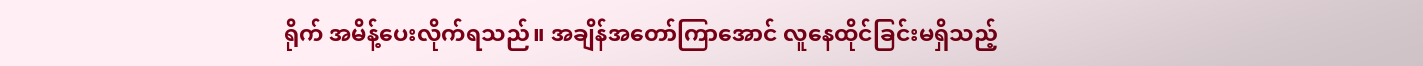ရိုက် အမိန့်ပေးလိုက်ရသည်။ အချိန်အတော်ကြာအောင် လူနေထိုင်ခြင်းမရှိသည့်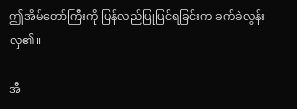ဤ‌အိမ်တော်ကြီးကို ပြန်လည်ပြုပြင်ရခြင်းက ခက်ခဲလွန်းလှ၏။

အီ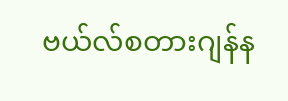ဗယ်လ်စတားဂျန်န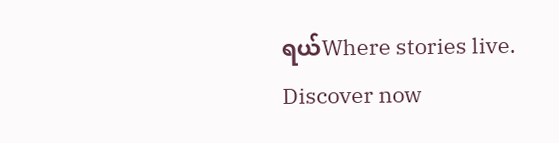ရယ်Where stories live. Discover now